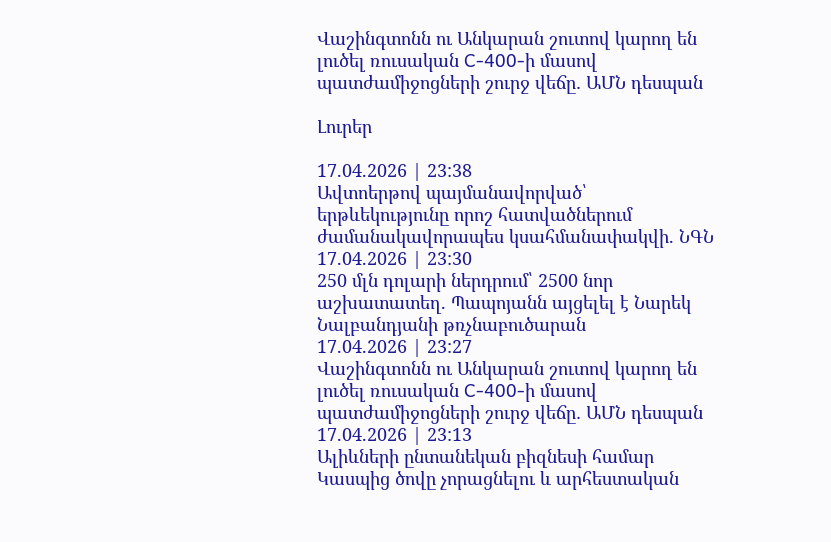Վաշինգտոնն ու Անկարան շուտով կարող են լուծել ռուսական C-400-ի մասով պատժամիջոցների շուրջ վեճը․ ԱՄՆ դեսպան

Լուրեր

17.04.2026 | 23:38
Ավտոերթով պայմանավորված՝ երթևեկությունը որոշ հատվածներում ժամանակավորապես կսահմանափակվի. ՆԳՆ
17.04.2026 | 23:30
250 մլն դոլարի ներդրում՝ 2500 նոր աշխատատեղ. Պապոյանն այցելել է Նարեկ Նալբանդյանի թռչնաբուծարան
17.04.2026 | 23:27
Վաշինգտոնն ու Անկարան շուտով կարող են լուծել ռուսական C-400-ի մասով պատժամիջոցների շուրջ վեճը․ ԱՄՆ դեսպան
17.04.2026 | 23:13
Ալիևների ընտանեկան բիզնեսի համար Կասպից ծովը չորացնելու և արհեստական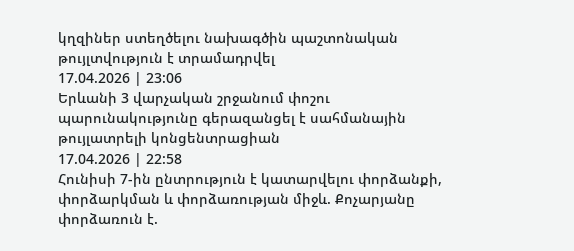կղզիներ ստեղծելու նախագծին պաշտոնական թույլտվություն է տրամադրվել
17.04.2026 | 23:06
Երևանի 3 վարչական շրջանում փոշու պարունակությունը գերազանցել է սահմանային թույլատրելի կոնցենտրացիան
17.04.2026 | 22:58
Հունիսի 7-ին ընտրություն է կատարվելու փորձանքի, փորձարկման և փորձառության միջև. Քոչարյանը փորձառուն է.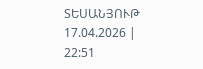ՏԵՍԱՆՅՈՒԹ
17.04.2026 | 22:51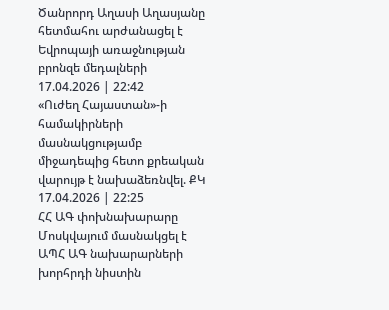Ծանրորդ Աղասի Աղասյանը հետմահու արժանացել է Եվրոպայի առաջնության բրոնզե մեդալների
17.04.2026 | 22:42
«Ուժեղ Հայաստան»-ի համակիրների մասնակցությամբ միջադեպից հետո քրեական վարույթ է նախաձեռնվել. ՔԿ
17.04.2026 | 22:25
ՀՀ ԱԳ փոխնախարարը Մոսկվայում մասնակցել է ԱՊՀ ԱԳ նախարարների խորհրդի նիստին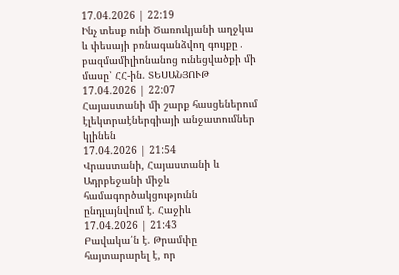17.04.2026 | 22:19
Ինչ տեսք ունի Ծառուկյանի աղջկա և փեսայի բռնագանձվող գույքը․ բազմամիլիոնանոց ունեցվածքի մի մասը՝ ՀՀ-ին. ՏԵՍԱՆՅՈՒԹ
17.04.2026 | 22:07
Հայաստանի մի շարք հասցեներում էլեկտրաէներգիայի անջատումներ կլինեն
17.04.2026 | 21:54
Վրաստանի, Հայաստանի և Ադրբեջանի միջև համագործակցությունն ընդլայնվում է. Հաջիև
17.04.2026 | 21:43
Բավակա՛ն է. Թրամփը հայտարարել է, որ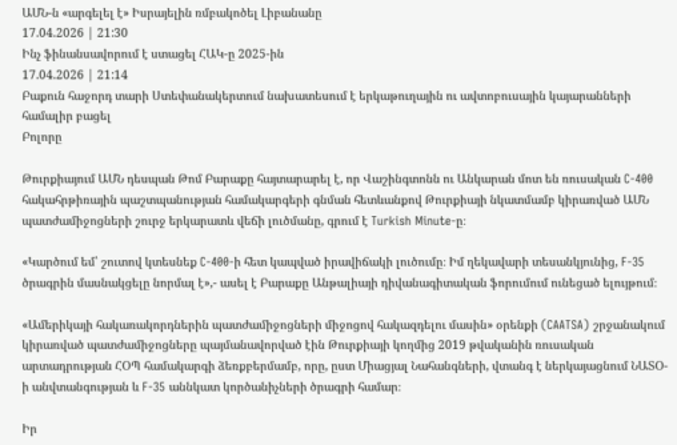ԱՄՆ-ն «արգելել է» Իսրայելին ռմբակոծել Լիբանանը
17.04.2026 | 21:30
Ինչ ֆինանսավորում է ստացել ՀԱԿ-ը 2025-ին
17.04.2026 | 21:14
Բաքուն հաջորդ տարի Ստեփանակերտում նախատեսում է երկաթուղային ու ավտոբուսային կայարանների համալիր բացել
Բոլորը

Թուրքիայում ԱՄՆ դեսպան Թոմ Բարաքը հայտարարել է, որ Վաշինգտոնն ու Անկարան մոտ են ռուսական C-400 հակահրթիռային պաշտպանության համակարգերի գնման հետևանքով Թուրքիայի նկատմամբ կիրառված ԱՄՆ պատժամիջոցների շուրջ երկարատև վեճի լուծմանը, գրում է Turkish Minute-ը։

«Կարծում եմ՝ շուտով կտեսնեք C-400-ի հետ կապված իրավիճակի լուծումը։ Իմ ղեկավարի տեսանկյունից, F-35 ծրագրին մասնակցելը նորմալ է»,- ասել է Բարաքը Անթալիայի դիվանագիտական ֆորումում ունեցած ելույթում։

«Ամերիկայի հակառակորդներին պատժամիջոցների միջոցով հակազդելու մասին» օրենքի (CAATSA) շրջանակում կիրառված պատժամիջոցները պայմանավորված էին Թուրքիայի կողմից 2019 թվականին ռուսական արտադրության ՀՕՊ համակարգի ձեռքբերմամբ, որը, ըստ Միացյալ Նահանգների, վտանգ է ներկայացնում ՆԱՏՕ-ի անվտանգության և F-35 աննկատ կործանիչների ծրագրի համար։

Իր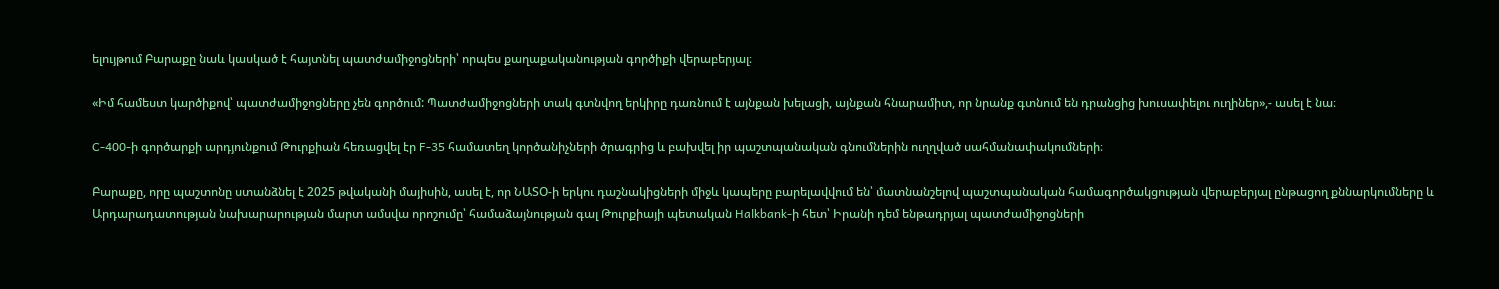ելույթում Բարաքը նաև կասկած է հայտնել պատժամիջոցների՝ որպես քաղաքականության գործիքի վերաբերյալ։

«Իմ համեստ կարծիքով՝ պատժամիջոցները չեն գործում: Պատժամիջոցների տակ գտնվող երկիրը դառնում է այնքան խելացի, այնքան հնարամիտ, որ նրանք գտնում են դրանցից խուսափելու ուղիներ»,- ասել է նա։

C-400-ի գործարքի արդյունքում Թուրքիան հեռացվել էր F-35 համատեղ կործանիչների ծրագրից և բախվել իր պաշտպանական գնումներին ուղղված սահմանափակումների։

Բարաքը, որը պաշտոնը ստանձնել է 2025 թվականի մայիսին, ասել է, որ ՆԱՏՕ-ի երկու դաշնակիցների միջև կապերը բարելավվում են՝ մատնանշելով պաշտպանական համագործակցության վերաբերյալ ընթացող քննարկումները և Արդարադատության նախարարության մարտ ամսվա որոշումը՝ համաձայնության գալ Թուրքիայի պետական Halkbank-ի հետ՝ Իրանի դեմ ենթադրյալ պատժամիջոցների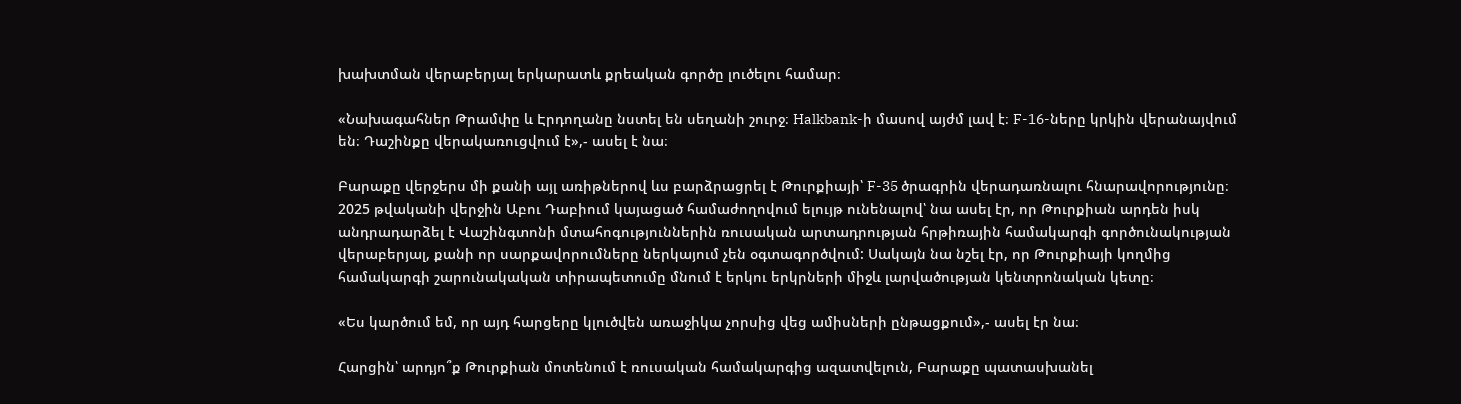խախտման վերաբերյալ երկարատև քրեական գործը լուծելու համար։

«Նախագահներ Թրամփը և Էրդողանը նստել են սեղանի շուրջ։ Halkbank-ի մասով այժմ լավ է։ F-16-ները կրկին վերանայվում են։ Դաշինքը վերակառուցվում է»,- ասել է նա։

Բարաքը վերջերս մի քանի այլ առիթներով ևս բարձրացրել է Թուրքիայի՝ F-35 ծրագրին վերադառնալու հնարավորությունը։ 2025 թվականի վերջին Աբու Դաբիում կայացած համաժողովում ելույթ ունենալով՝ նա ասել էր, որ Թուրքիան արդեն իսկ անդրադարձել է Վաշինգտոնի մտահոգություններին ռուսական արտադրության հրթիռային համակարգի գործունակության վերաբերյալ, քանի որ սարքավորումները ներկայում չեն օգտագործվում: Սակայն նա նշել էր, որ Թուրքիայի կողմից համակարգի շարունակական տիրապետումը մնում է երկու երկրների միջև լարվածության կենտրոնական կետը։

«Ես կարծում եմ, որ այդ հարցերը կլուծվեն առաջիկա չորսից վեց ամիսների ընթացքում»,- ասել էր նա։

Հարցին՝ արդյո՞ք Թուրքիան մոտենում է ռուսական համակարգից ազատվելուն, Բարաքը պատասխանել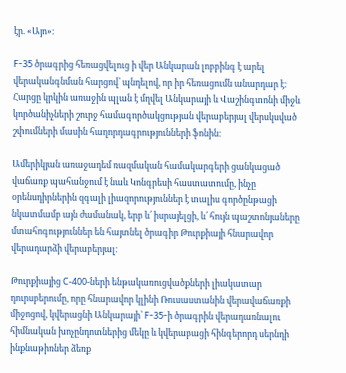էր. «Այո»։

F-35 ծրագրից հեռացվելուց ի վեր Անկարան լոբբինգ է արել վերականգնման հարցով՝ պնդելով, որ իր հեռացումն անարդար է։ Հարցը կրկին առաջին պլան է մղվել Անկարայի և Վաշինգտոնի միջև կործանիչների շուրջ համագործակցության վերաբերյալ վերսկսված շփումների մասին հաղորդագրությունների ֆոնին։

Ամերիկյան առաջադեմ ռազմական համակարգերի ցանկացած վաճառք պահանջում է նաև Կոնգրեսի հաստատումը, ինչը օրենսդիրներին զգալի լիազորություններ է տալիս գործընթացի նկատմամբ այն ժամանակ, երբ և՛ իսրայելցի, և՛ հույն պաշտոնյաները մտահոգություններ են հայտնել ծրագիր Թուրքիայի հնարավոր վերադարձի վերաբերյալ։

Թուրքիայից С-400-ների ենթակառուցվածքների լիակատար դուրսբերումը, որը հնարավոր կլինի Ռուսաստանին վերավաճառքի միջոցով, կվերացնի Անկարայի՝ F-35-ի ծրագրին վերադառնալու հիմնական խոչընդոտներից մեկը և կվերաբացի հինգերորդ սերնդի ինքնաթիռներ ձեռք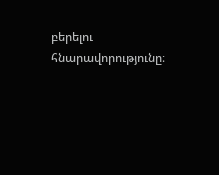բերելու հնարավորությունը։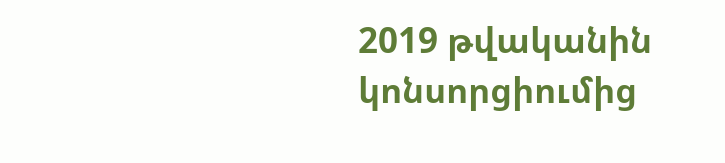2019 թվականին կոնսորցիումից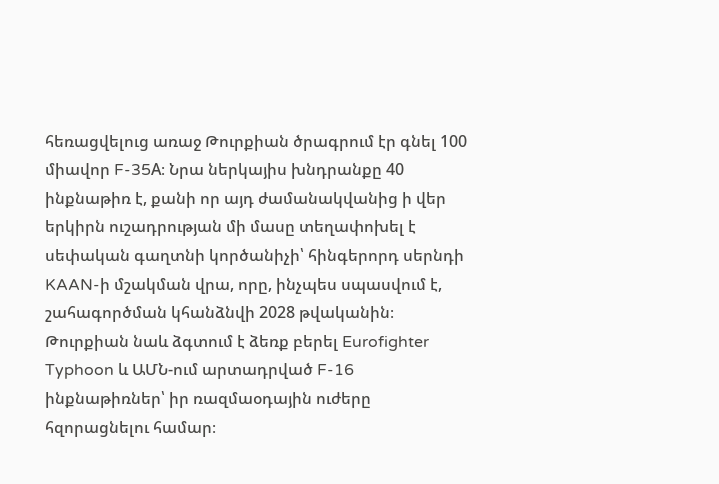հեռացվելուց առաջ Թուրքիան ծրագրում էր գնել 100 միավոր F-35A։ Նրա ներկայիս խնդրանքը 40 ինքնաթիռ է, քանի որ այդ ժամանակվանից ի վեր երկիրն ուշադրության մի մասը տեղափոխել է սեփական գաղտնի կործանիչի՝ հինգերորդ սերնդի KAAN-ի մշակման վրա, որը, ինչպես սպասվում է, շահագործման կհանձնվի 2028 թվականին։ Թուրքիան նաև ձգտում է ձեռք բերել Eurofighter Typhoon և ԱՄՆ-ում արտադրված F-16 ինքնաթիռներ՝ իր ռազմաօդային ուժերը հզորացնելու համար։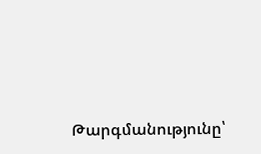Թարգմանությունը՝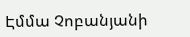Էմմա Չոբանյանի